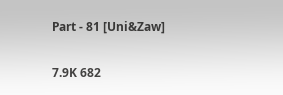Part - 81 [Uni&Zaw]

7.9K 682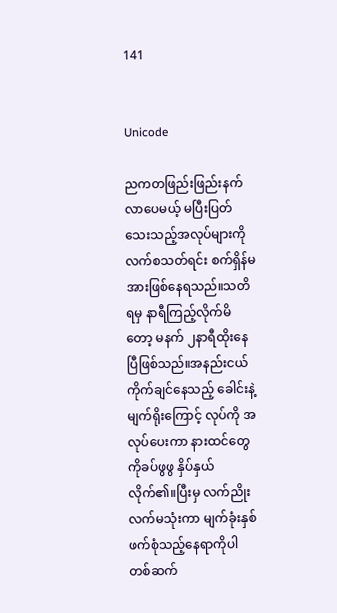141


Unicode

ညကတဖြည်းဖြည်းနက်လာပေမယ့် မပြီးပြတ်သေးသည့်အလုပ်များကိုလက်စသတ်ရင်း စက်ရှိန်မအားဖြစ်နေရသည်။သတိရမှ နာရီကြည့်လိုက်မိတော့ မနက် ၂နာရီထိုးနေပြီဖြစ်သည်။အနည်းငယ် ကိုက်ချင်နေသည့် ခေါင်းနဲ့ မျက်ရိုးကြောင့် လုပ်ကို အလုပ်ပေးကာ နားထင်တွေကိုခပ်ဖွဖွ နှိပ်နှယ်လိုက်၏။ပြီးမှ လက်ညိုးလက်မ‌သုံးကာ မျက်ခုံးနှစ်ဖက်စုံသည့်နေရာကိုပါ တစ်ဆက်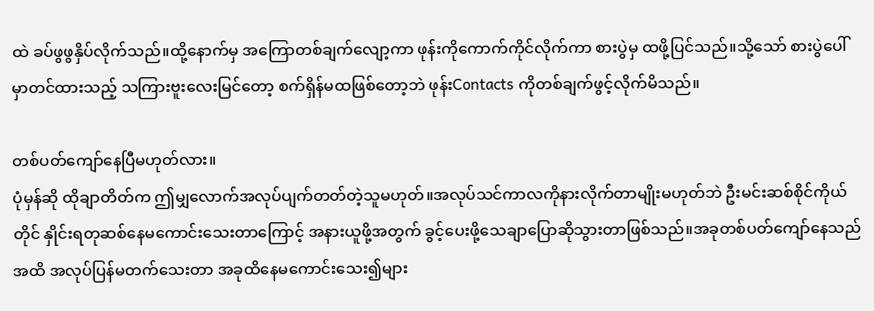ထဲ ခပ်ဖွဖွနှိပ်လိုက်သည်။ထို့နောက်မှ အကြောတစ်ချက်လျော့ကာ ဖုန်းကိုကောက်ကိုင်လိုက်ကာ စားပွဲမှ ထဖို့ပြင်သည်။သို့သော် စားပွဲပေါ်မှာတင်ထားသည့် သကြားဗူးလေးမြင်တော့ စက်ရှိန်မထဖြစ်တော့ဘဲ ဖုန်းContacts ကိုတစ်ချက်ဖွင့်လိုက်မိသည်။

တစ်ပတ်ကျော်နေပြီမဟုတ်လား။
ပုံမှန်ဆို ထိုချာတိတ်က ဤမျှလောက်အလုပ်ပျက်တတ်တဲ့သူမဟုတ်။အလုပ်သင်ကာလကိုနားလိုက်တာမျိုးမဟုတ်ဘဲ ဦးမင်းဆစ်စိုင်ကိုယ်တိုင် နှိုင်းရတုဆစ်နေမကောင်းသေးတာကြောင့် အနားယူဖို့အတွက် ခွင့်ပေးဖို့သေချာပြောဆိုသွားတာဖြစ်သည်။အခုတစ်ပတ်ကျော်နေသည်အထိ အလုပ်ပြန်မတက်သေးတာ အခုထိနေမကောင်းသေး၍များ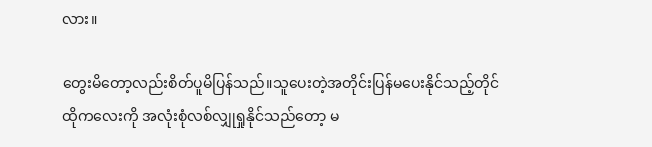လား။

တွေးမိတော့လည်းစိတ်ပူမိပြန်သည်။သူပေးတဲ့အတိုင်းပြန်မပေးနိုင်သည့်တိုင် ထိုကလေးကို အလုံးစုံလစ်လျှုရှုနိုင်သည်တော့ မ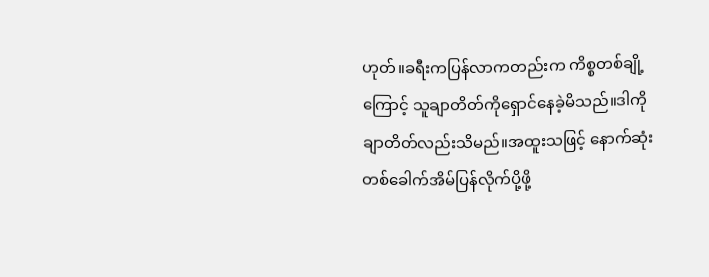ဟုတ်။ခရီးကပြန်လာကတည်းက ကိစ္စတစ်ချို့ကြောင့် သူချာတိတ်ကို‌ရှောင်နေခဲ့မိသည်။ဒါကို ချာတိတ်လည်းသိမည်။အထူးသဖြင့် နောက်ဆုံးတစ်ခေါက်အိမ်ပြန်လိုက်ပို့ဖို့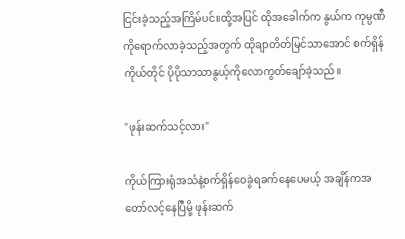ငြင်းခဲ့သည့်အကြိမ်ပင်။ထို့အပြင် ထိုအခေါက်က နွယ်က ကုမ္ပဏီကိုရောက်လာခဲ့သည့်အတွက် ထိုချာတိတ်မြင်သာအောင် စက်ရှိန်ကိုယ်တိုင် ပိုပိုသာသာနွယ့်ကိုလောကွတ်ချော်ခဲ့သည်။

"ဖုန်းဆက်သင့်လား"

ကိုယ်ကြားရုံအသံနဲ့စက်ရှိန်ဝေခွဲရခက်နေပေမယ့် အချိန်ကအတော်လင့်နေပြီမို့ ဖုန်းဆက်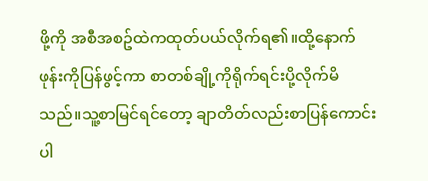ဖို့ကို အစီအစဥ်ထဲကထုတ်ပယ်လိုက်ရ၏။ထို့နောက် ဖုန်းကိုပြန်ဖွင့်ကာ စာတစ်ချို့ကိုရိုက်ရင်းပို့လိုက်မိသည်။သူ့စာမြင်ရင်တော့ ချာတိတ်လည်းစာပြန်ကောင်းပါ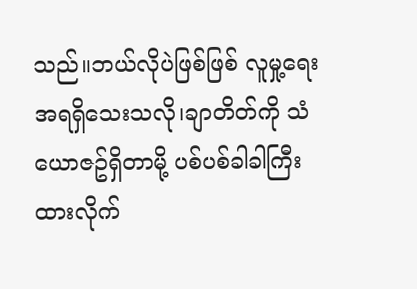သည်။ဘယ်လိုပဲဖြစ်ဖြစ် လူမှု့ရေးအရရှိသေးသလို၊ချာတိတ်ကို သံယောဇဥ်ရှိတာမို့ ပစ်ပစ်ခါခါကြီးထားလိုက်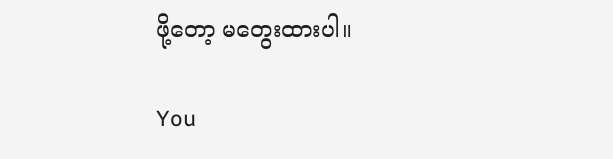ဖို့တော့ မတွေးထားပါ။

You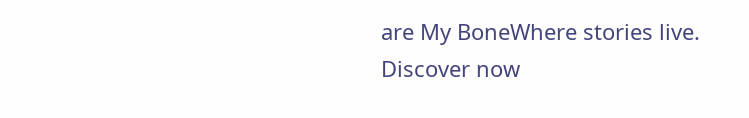are My BoneWhere stories live. Discover now